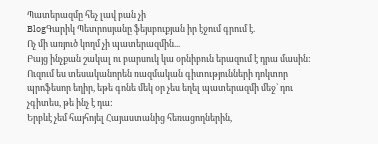Պատերազմը հեչ լավ բան չի
BlogԳարիկ Պետրոսյանը ֆեյսբուքյան իր էջում գրում է.
Ոչ մի առյուծ կողմ չի պատերազմին...
Բայց ինչքան շակալ ու բարսուկ կա օրնիբուն երազում է դրա մասին:
Ուզում ես տեսականորեն ռազմական գիտությունների դոկտոր պրոֆեսոր եղիր, եթե գոնե մեկ օր չես եղել պատերազմի մեջ` դու չգիտես, թե ինչ է դա:
Երբևէ չեմ հայհոյել Հայաստանից հեռացողներին,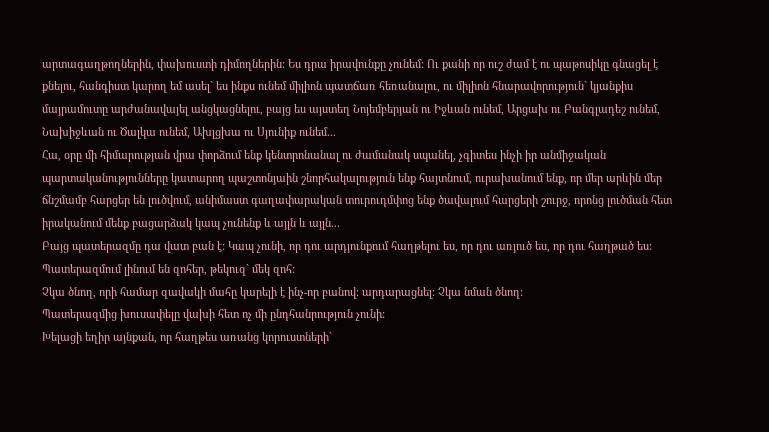արտագաղթողներին, փախուստի դիմողներին: Ես դրա իրավունքը չունեմ: Ու քանի որ ուշ ժամ է ու պաթոսիկը գնացել է քնելու, հանգիստ կարող եմ ասել` ես ինքս ունեմ միլիոն պատճառ հեռանալու, ու միլիոն հնարավորություն` կյանքիս մայրամուտը արժանավայել անցկացնելու, բայց ես այստեղ Նոյեմբերյան ու Իջևան ունեմ, Արցախ ու Բանգլադեշ ունեմ, Նախիջևան ու Ծալկա ունեմ, Ախլցխա ու Սյունիք ունեմ...
Հա, օրը մի հիմարության վրա փորձում ենք կենտրոնանալ ու ժամանակ սպանել, չգիտես ինչի իր անմիջական պարտականությունները կատարող պաշտոնյաին շնորհակալություն ենք հայտնում, ուրախանում ենք, որ մեր արևին մեր ճնշմամբ հարցեր են լուծվում, անիմաստ գաղափարական տուրուդմփոց ենք ծավալում հարցերի շուրջ, որոնց լուծման հետ իրականում մենք բացարձակ կապ չունենք և այլն և այլն...
Բայց պատերազմը դա վատ բան է: Կապ չունի, որ դու արդյունքում հաղթելու ես, որ դու առյուծ ես, որ դու հաղթած ես:
Պատերազմում լինում են զոհեր, թեկուզ` մեկ զոհ:
Չկա ծնող, որի համար զավակի մահը կարելի է ինչ-որ բանով: արդարացնել: Չկա նման ծնող:
Պատերազմից խուսափելը վախի հետ ոչ մի ընդհանրություն չունի:
Խելացի եղիր այնքան, որ հաղթես առանց կորուստների`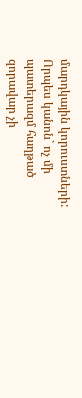մարդկային կորուստների:
Որպես կանոն` ոչ մի պատերազմ հաղթած զորավար չի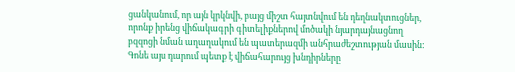ցանկանում, որ այն կրկնվի, բայց միշտ հայտնվում են դեղնակտուցներ, որոնք իրենց վիճակագրի գիտելիքներով մոծակի նյարդայնացնող բզզոցի նման աղաղակում են պատերազմի անհրաժեշտության մասին:
Գոնե այս դարում պետք է վիճահարույց խնդիրները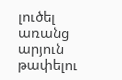լուծել առանց արյուն թափելու